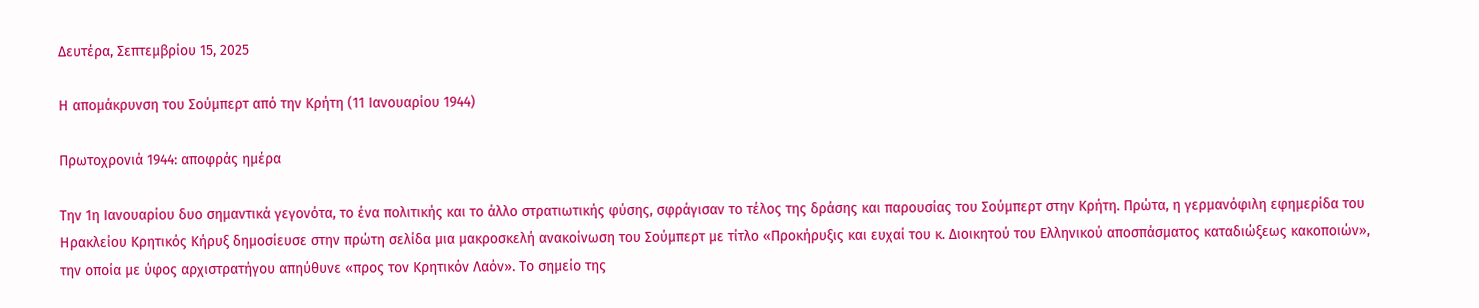Δευτέρα, Σεπτεμβρίου 15, 2025

Η απομάκρυνση του Σούμπερτ από την Κρήτη (11 Ιανουαρίου 1944)

Πρωτοχρονιά 1944: αποφράς ημέρα

Την 1η Ιανουαρίου δυο σημαντικά γεγονότα, το ένα πολιτικής και το άλλο στρατιωτικής φύσης, σφράγισαν το τέλος της δράσης και παρουσίας του Σούμπερτ στην Κρήτη. Πρώτα, η γερμανόφιλη εφημερίδα του Ηρακλείου Κρητικός Κήρυξ δημοσίευσε στην πρώτη σελίδα μια μακροσκελή ανακοίνωση του Σούμπερτ με τίτλο «Προκήρυξις και ευχαί του κ. Διοικητού του Ελληνικού αποσπάσματος καταδιώξεως κακοποιών», την οποία με ύφος αρχιστρατήγου απηύθυνε «προς τον Κρητικόν Λαόν». Το σημείο της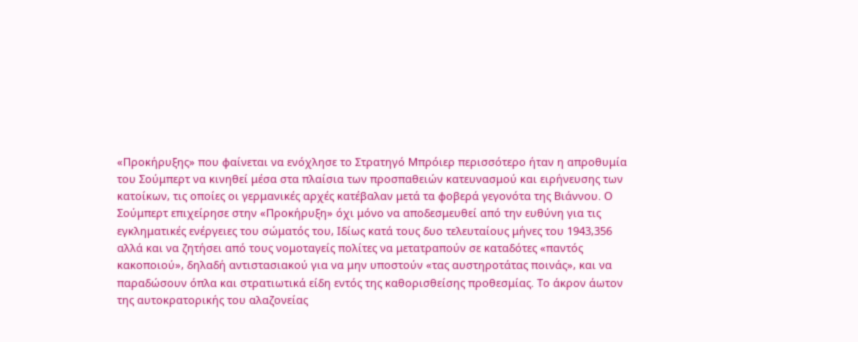«Προκήρυξης» που φαίνεται να ενόχλησε το Στρατηγό Μπρόιερ περισσότερο ήταν η απροθυμία του Σούμπερτ να κινηθεί μέσα στα πλαίσια των προσπαθειών κατευνασμού και ειρήνευσης των κατοίκων, τις οποίες οι γερμανικές αρχές κατέβαλαν μετά τα φοβερά γεγονότα της Βιάννου. Ο Σούμπερτ επιχείρησε στην «Προκήρυξη» όχι μόνο να αποδεσμευθεί από την ευθύνη για τις εγκληματικές ενέργειες του σώματός του, Ιδίως κατά τους δυο τελευταίους μήνες του 1943,356 αλλά και να ζητήσει από τους νομοταγείς πολίτες να μετατραπούν σε καταδότες «παντός κακοποιού», δηλαδή αντιστασιακού για να μην υποστούν «τας αυστηροτάτας ποινάς», και να παραδώσουν όπλα και στρατιωτικά είδη εντός της καθορισθείσης προθεσμίας. Το άκρον άωτον της αυτοκρατορικής του αλαζονείας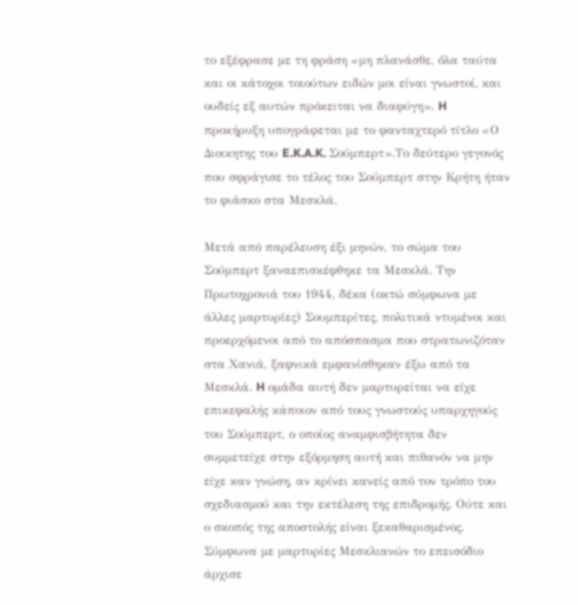το εξέφρασε με τη φράση «μη πλανάσθε, όλα ταύτα και οι κάτοχοι τοιούτων ειδών μοι είναι γνωστοί, και ουδείς εξ αυτών πρόκειται να διαφύγη». H προκήρυξη υπογράφεται με το φανταχτερό τίτλο «Ο Διοικητης του E.K.A.K. Σούμπερτ».Το δεύτερο γεγονός που σφράγισε το τέλος του Σούμπερτ στην Κρήτη ήταν το φιάσκο στα Μεσκλά.

Μετά από παρέλευση έξι μηνών, το σώμα του Σούμπερτ ξαναεπισκέφθηκε τα Μεσκλά. Την Πρωτοχρονιά του 1944, δέκα (οκτώ σύμφωνα με άλλες μαρτυρίες) Σουμπερίτες, πολιτικά ντυμένοι και προερχόμενοι από το απόσπασμα που στρατωνιζόταν στα Χανιά, ξαφνικά εμφανίσθηκαν έξω από τα Μεσκλά. H ομάδα αυτή δεν μαρτυρείται να είχε επικεφαλής κάποιον από τους γνωστούς υπαρχηγούς του Σούμπερτ, ο οποίος αναμφισβήτητα δεν συμμετείχε στην εξόρμηση αυτή και πιθανόν να μην είχε καν γνώση, αν κρίνει κανείς από τον τρόπο του σχεδιασμού και την εκτέλεση της επιδρομής. Ούτε και ο σκοπός της αποστολής είναι ξεκαθαρισμένος. Σύμφωνα με μαρτυρίες Μεσκλιανών το επεισόδιο άρχισε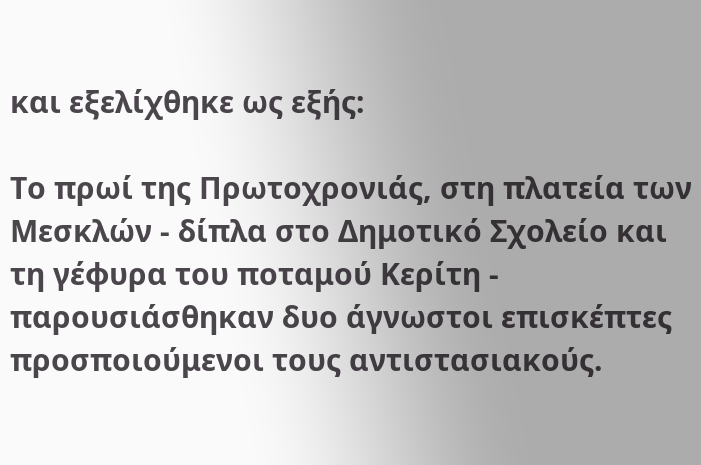και εξελίχθηκε ως εξής:

Το πρωί της Πρωτοχρονιάς, στη πλατεία των Μεσκλών - δίπλα στο Δημοτικό Σχολείο και τη γέφυρα του ποταμού Κερίτη - παρουσιάσθηκαν δυο άγνωστοι επισκέπτες προσποιούμενοι τους αντιστασιακούς.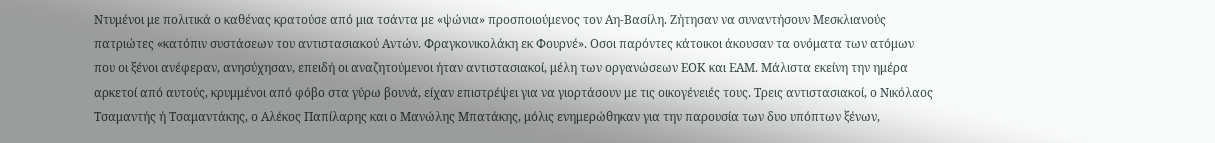Ντυμένοι με πολιτικά ο καθένας κρατούσε από μια τσάντα με «ψώνια» προσποιούμενος τον Αη-Βασίλη. Ζήτησαν να συναντήσουν Μεσκλιανούς πατριώτες «κατόπιν συστάσεων του αντιστασιακού Αντών. Φραγκονικολάκη εκ Φουρνέ». Οσοι παρόντες κάτοικοι άκουσαν τα ονόματα των ατόμων που οι ξένοι ανέφεραν, ανησύχησαν, επειδή οι αναζητούμενοι ήταν αντιστασιακοί, μέλη των οργανώσεων ΕΟΚ και ΕΑΜ. Μάλιστα εκείνη την ημέρα αρκετοί από αυτούς, κρυμμένοι από φόβο στα γύρω βουνά, είχαν επιστρέψει για να γιορτάσουν με τις οικογένειές τους. Τρεις αντιστασιακοί, ο Νικόλαος Τσαμαντής ή Τσαμαντάκης, ο Αλέκος Παπίλαρης και ο Μανώλης Μπατάκης, μόλις ενημερώθηκαν για την παρουσία των δυο υπόπτων ξένων,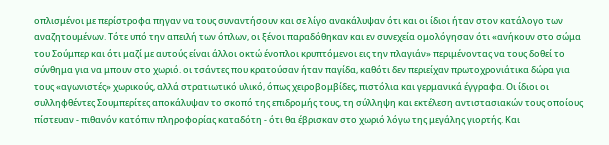οπλισμένοι με περίστροφα πηγαν να τους συναντήσουν και σε λίγο ανακάλυψαν ότι και οι ίδιοι ήταν στον κατάλογο των αναζητουμένων. Τότε υπό την απειλή των όπλων, οι ξένοι παραδόθηκαν και εν συνεχεία ομολόγησαν ότι «ανήκουν στο σώμα του Σούμπερ και ότι μαζί με αυτούς είναι άλλοι οκτώ ένοπλοι κρυπτόμενοι εις την πλαγιάν» περιμένοντας να τους δοθεί το σύνθημα για να μπουν στο χωριό. οι τσάντες που κρατούσαν ήταν παγίδα, καθότι δεν περιείχαν πρωτοχρονιάτικα δώρα για τους «αγωνιστές» χωρικούς, αλλά στρατιωτικό υλικό, όπως χειροβομβίδες, πιστόλια και γερμανικά έγγραφα. Οι ίδιοι οι συλληφθέντες Σουμπερίτες αποκάλυψαν το σκοπό της επιδρομής τους, τη σύλληψη και εκτέλεση αντιστασιακών τους οποίους πίστευαν - πιθανόν κατόπιν πληροφορίας καταδότη - ότι θα έβρισκαν στο χωριό λόγω της μεγάλης γιορτής. Και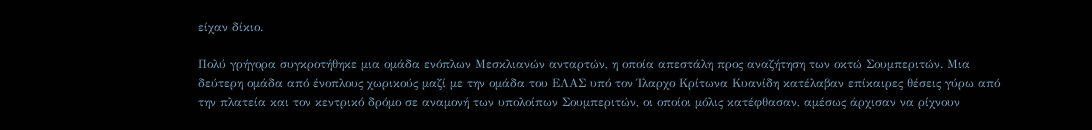είχαν δίκιο.

Πολύ γρήγορα συγκροτήθηκε μια ομάδα ενόπλων Μεσκλιανών ανταρτών, η οποία απεστάλη προς αναζήτηση των οκτώ Σουμπεριτών. Μια δεύτερη ομάδα από ένοπλους χωρικούς μαζί με την ομάδα του ΕΛΑΣ υπό τον Ίλαρχο Κρίτωνα Κυανίδη κατέλαβαν επίκαιρες θέσεις γύρω από την πλατεία και τον κεντρικό δρόμο σε αναμονή των υπολοίπων Σουμπεριτών, οι οποίοι μόλις κατέφθασαν, αμέσως άρχισαν να ρίχνουν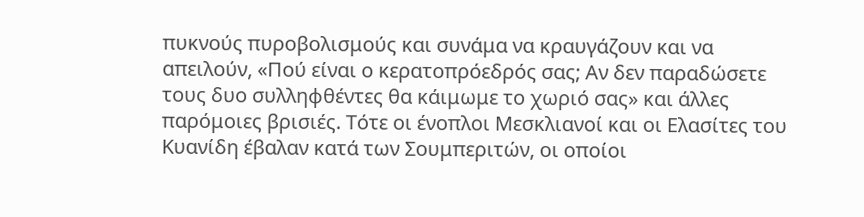πυκνούς πυροβολισμούς και συνάμα να κραυγάζουν και να απειλούν, «Πού είναι ο κερατοπρόεδρός σας; Αν δεν παραδώσετε τους δυο συλληφθέντες θα κάιμωμε το χωριό σας» και άλλες παρόμοιες βρισιές. Τότε οι ένοπλοι Μεσκλιανοί και οι Ελασίτες του Κυανίδη έβαλαν κατά των Σουμπεριτών, οι οποίοι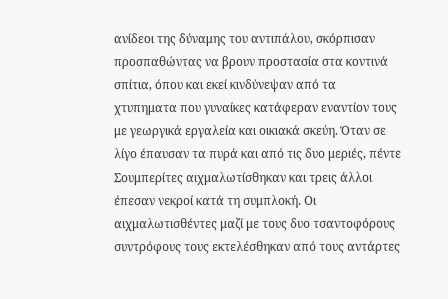ανίδεοι της δύναμης του αντιπάλου, σκόρπισαν προσπαθώντας να βρουν προστασία στα κοντινά σπίτια, όπου και εκεί κινδύνεψαν από τα χτυπηματα που γυναίκες κατάφεραν εναντίον τους με γεωργικά εργαλεία και οικιακά σκεύη. Όταν σε λίγο έπαυσαν τα πυρά και από τις δυο μεριές, πέντε Σουμπερίτες αιχμαλωτίσθηκαν και τρεις άλλοι έπεσαν νεκροί κατά τη συμπλοκή. Οι αιχμαλωτισθέντες μαζί με τους δυο τσαντοφόρους συντρόφους τους εκτελέσθηκαν από τους αντάρτες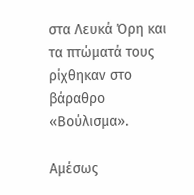στα Λευκά Όρη και τα πτώματά τους ρίχθηκαν στο βάραθρο «Βούλισμα».

Αμέσως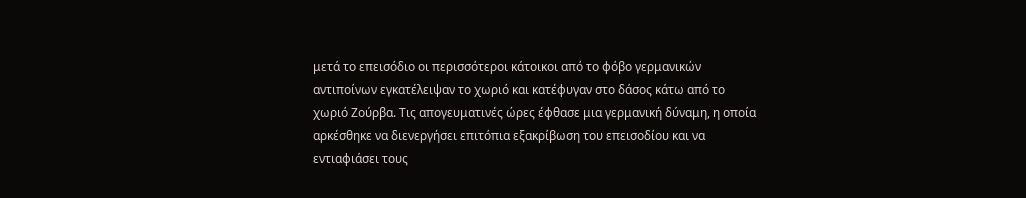μετά το επεισόδιο οι περισσότεροι κάτοικοι από το φόβο γερμανικών αντιποίνων εγκατέλειψαν το χωριό και κατέφυγαν στο δάσος κάτω από το χωριό Ζούρβα. Τις απογευματινές ώρες έφθασε μια γερμανική δύναμη, η οποία αρκέσθηκε να διενεργήσει επιτόπια εξακρίβωση του επεισοδίου και να εντιαφιάσει τους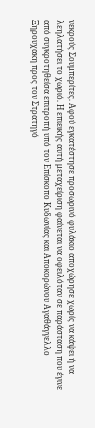νεκρούς Σουμπερίτες. Αφού εγκατέστησε προσωρινό φυλάκιο αποχώρησε χωρίς να κάψει ή να λεηλατήσει το χωριό. Η επιεικής αυτή μεταχείριση φαίνεται να οφειλόταν σε παράσταση που έγινε από συγκροτηθείσα επιτροπή υπό τον Επίσκοπο Κυδωνίας και Αποκορώνου Αγαθάγγελλο Ξηρουχακη προς τον Στρατηγό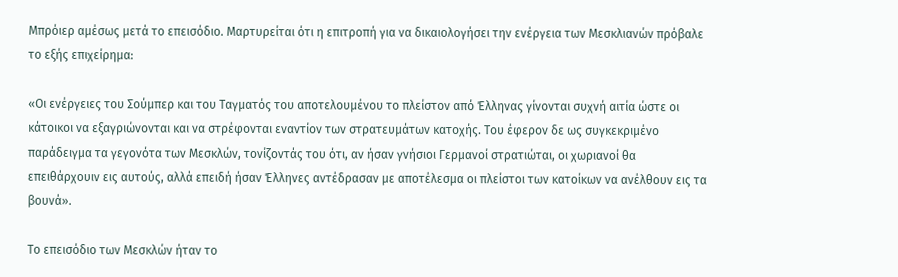Μπρόιερ αμέσως μετά το επεισόδιο. Μαρτυρείται ότι η επιτροπή για να δικαιολογήσει την ενέργεια των Μεσκλιανών πρόβαλε το εξής επιχείρημα:

«Οι ενέργειες του Σούμπερ και του Ταγματός του αποτελουμένου το πλείστον από Έλληνας γίνονται συχνή αιτία ώστε οι κάτοικοι να εξαγριώνονται και να στρέφονται εναντίον των στρατευμάτων κατοχής. Του έφερον δε ως συγκεκριμένο παράδειγμα τα γεγονότα των Μεσκλών, τονίζοντάς του ότι, αν ήσαν γνήσιοι Γερμανοί στρατιώται, οι χωριανοί θα επειθάρχουιν εις αυτούς, αλλά επειδή ήσαν Έλληνες αντέδρασαν με αποτέλεσμα οι πλείστοι των κατοίκων να ανέλθουν εις τα βουνά».

Το επεισόδιο των Μεσκλών ήταν το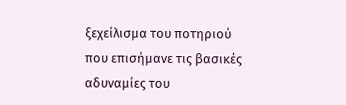ξεχείλισμα του ποτηριού που επισήμανε τις βασικές αδυναμίες του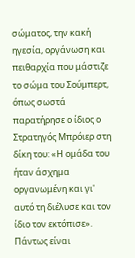σώματος, την κακή ηγεσία, οργάνωση και πειθαρχία που μάστιζε το σώμα του Σούμπερτ, όπως σωστά παρατήρησε ο ίδιος ο Στρατηγός Μπρόιερ στη δίκη του: «Η ομάδα του ήταν άσχημα οργανωμένη και γι' αυτό τη διέλυσε και τον ίδιο τον εκτόπισε». Πάντως είναι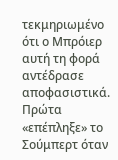τεκμηριωμένο ότι ο Μπρόιερ αυτή τη φορά αντέδρασε αποφασιστικά. Πρώτα «επέπληξε» το Σούμπερτ όταν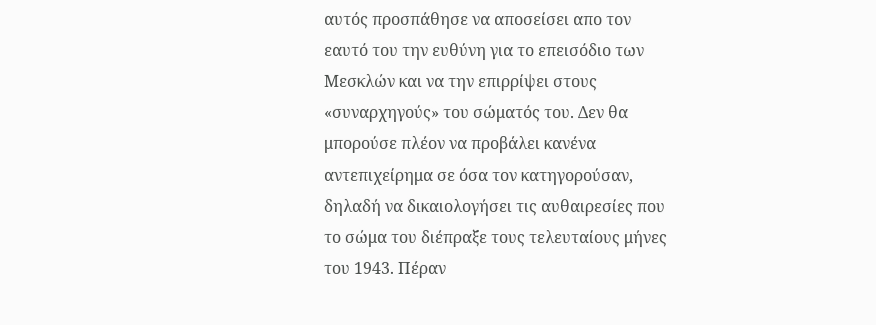αυτός προσπάθησε να αποσείσει απο τον εαυτό του την ευθύνη για το επεισόδιο των Μεσκλών και να την επιρρίψει στους «συναρχηγούς» του σώματός του. Δεν θα μπορούσε πλέον να προβάλει κανένα αντεπιχείρημα σε όσα τον κατηγορούσαν, δηλαδή να δικαιολογήσει τις αυθαιρεσίες που το σώμα του διέπραξε τους τελευταίους μήνες του 1943. Πέραν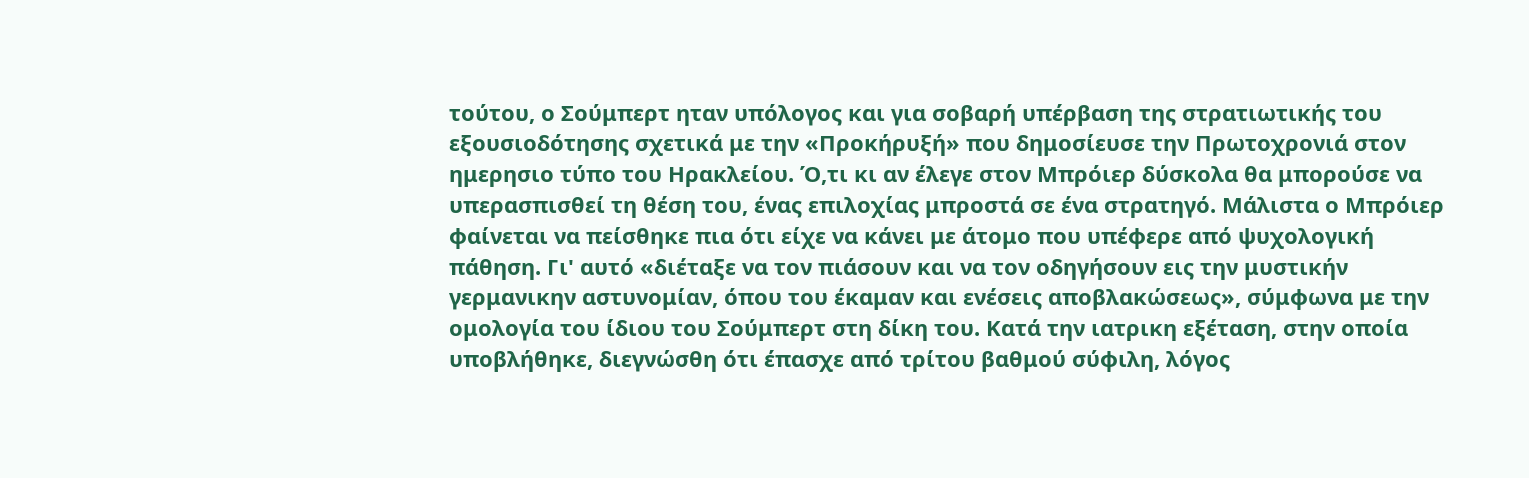τούτου, ο Σούμπερτ ηταν υπόλογος και για σοβαρή υπέρβαση της στρατιωτικής του εξουσιοδότησης σχετικά με την «Προκήρυξή» που δημοσίευσε την Πρωτοχρονιά στον ημερησιο τύπο του Ηρακλείου. Ό,τι κι αν έλεγε στον Μπρόιερ δύσκολα θα μπορούσε να υπερασπισθεί τη θέση του, ένας επιλοχίας μπροστά σε ένα στρατηγό. Μάλιστα ο Μπρόιερ φαίνεται να πείσθηκε πια ότι είχε να κάνει με άτομο που υπέφερε από ψυχολογική πάθηση. Γι' αυτό «διέταξε να τον πιάσουν και να τον οδηγήσουν εις την μυστικήν γερμανικην αστυνομίαν, όπου του έκαμαν και ενέσεις αποβλακώσεως», σύμφωνα με την ομολογία του ίδιου του Σούμπερτ στη δίκη του. Κατά την ιατρικη εξέταση, στην οποία υποβλήθηκε, διεγνώσθη ότι έπασχε από τρίτου βαθμού σύφιλη, λόγος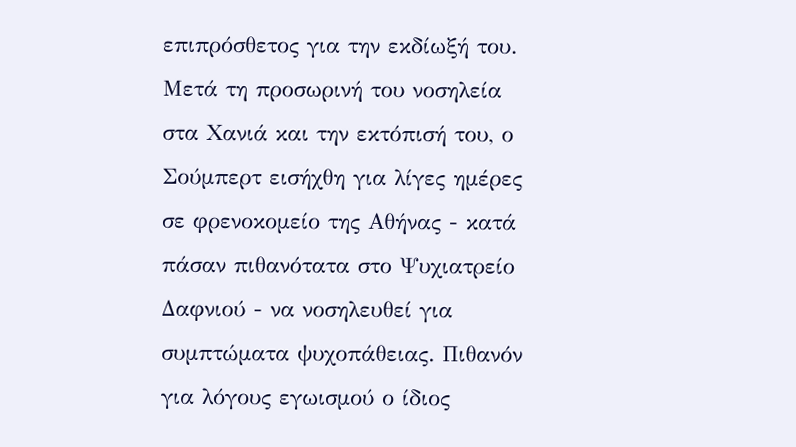επιπρόσθετος για την εκδίωξή του. Μετά τη προσωρινή του νοσηλεία στα Χανιά και την εκτόπισή του, ο Σούμπερτ εισήχθη για λίγες ημέρες σε φρενοκομείο της Αθήνας - κατά πάσαν πιθανότατα στο Ψυχιατρείο Δαφνιού - να νοσηλευθεί για συμπτώματα ψυχοπάθειας. Πιθανόν για λόγους εγωισμού ο ίδιος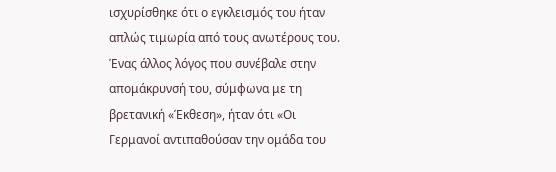ισχυρίσθηκε ότι ο εγκλεισμός του ήταν απλώς τιμωρία από τους ανωτέρους του. Ένας άλλος λόγος που συνέβαλε στην απομάκρυνσή του, σύμφωνα με τη βρετανική «Έκθεση», ήταν ότι «Οι Γερμανοί αντιπαθούσαν την ομάδα του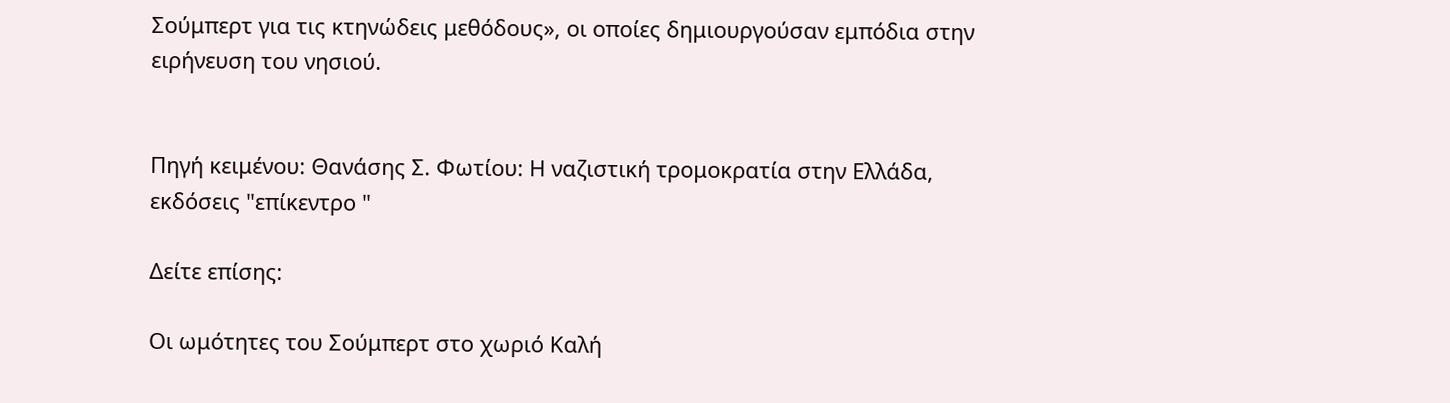Σούμπερτ για τις κτηνώδεις μεθόδους», οι οποίες δημιουργούσαν εμπόδια στην ειρήνευση του νησιού.


Πηγή κειμένου: Θανάσης Σ. Φωτίου: Η ναζιστική τρομοκρατία στην Ελλάδα, εκδόσεις "επίκεντρο "

Δείτε επίσης:

Οι ωμότητες του Σούμπερτ στο χωριό Καλή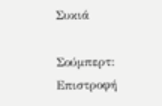Συκιά

Σούμπερτ: Επιστροφή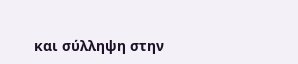και σύλληψη στην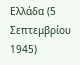Ελλάδα (5 Σεπτεμβρίου 1945)